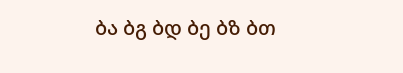ბა ბგ ბდ ბე ბზ ბთ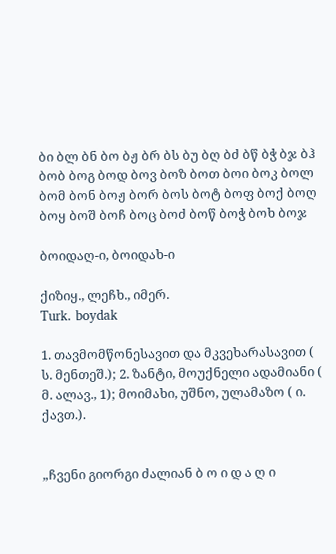ბი ბლ ბნ ბო ბჟ ბრ ბს ბუ ბღ ბძ ბწ ბჭ ბჯ ბჰ
ბობ ბოგ ბოდ ბოვ ბოზ ბოთ ბოი ბოკ ბოლ ბომ ბონ ბოჟ ბორ ბოს ბოტ ბოფ ბოქ ბოღ ბოყ ბოშ ბოჩ ბოც ბოძ ბოწ ბოჭ ბოხ ბოჯ

ბოიდაღ-ი, ბოიდახ-ი

ქიზიყ., ლეჩხ., იმერ.
Turk. boydak

1. თავმომწონესავით და მკვეხარასავით ( ს. მენთეშ.); 2. ზანტი, მოუქნელი ადამიანი ( მ. ალავ., 1); მოიმახი, უშნო, ულამაზო ( ი. ქავთ.).


„ჩვენი გიორგი ძალიან ბ ო ი დ ა ღ ი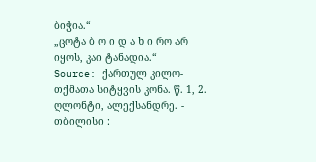ბიჭია.“
„ცოტა ბ ო ი დ ა ხ ი რო არ იყოს, კაი ტანადია.“
Source: ქართულ კილო-თქმათა სიტყვის კონა. წ. 1, 2. ღლონტი, ალექსანდრე. - თბილისი :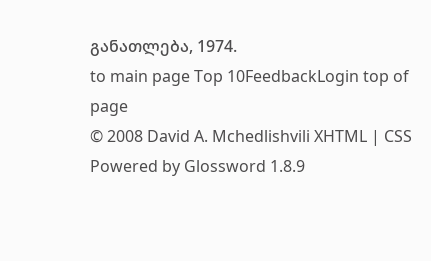განათლება, 1974.
to main page Top 10FeedbackLogin top of page
© 2008 David A. Mchedlishvili XHTML | CSS Powered by Glossword 1.8.9